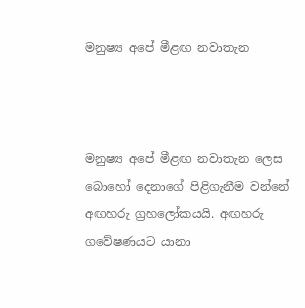මනුෂ්‍ය අපේ මීළඟ නවාතැන



මනුෂ්‍ය අපේ මීළඟ නවාතැන ලෙස බොහෝ දෙනාගේ පිළිගැනීම වන්නේ අඟහරු ග්‍රහලෝකයයි. අඟහරු ගවේෂණයට යානා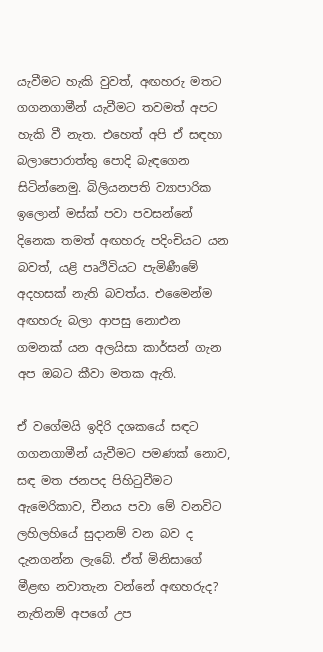යැවීමට හැකි වුවත්, අඟහරු මතට ගගනගාමීන් යැවීමට තවමත් අපට හැකි වී නැත. එහෙත් අපි ඒ සඳහා බලාපොරාත්තු පොදි බැඳගෙන සිටින්නෙමු. බිලියනපති ව්‍යාපාරික ඉලොන් මස්ක් පවා පවසන්නේ දිනෙක තමත් අඟහරු පදිංචියට යන බවත්, යළි පෘථිවියට පැමිණීමේ අදහසක් නැති බවත්ය. එමෛන්ම අඟහරු බලා ආපසු නොඑන ගමනක් යන අලයිසා කාර්සන් ගැන අප ඔබට කීවා මතක ඇති.

ඒ වගේමයි ඉදිරි දශකයේ සඳට ගගනගාමීන් යැවීමට පමණක් නොව, සඳ මත ජනපද පිහිටුවීමට ඇමෙරිකාව, චීනය පවා මේ වනවිට ලහිලහියේ සුදානම් වන බව ද දැනගන්න ලැබේ. ඒත් මිනිසාගේ මීළඟ නවාතැන වන්නේ අඟහරුද? නැතිනම් අපගේ උප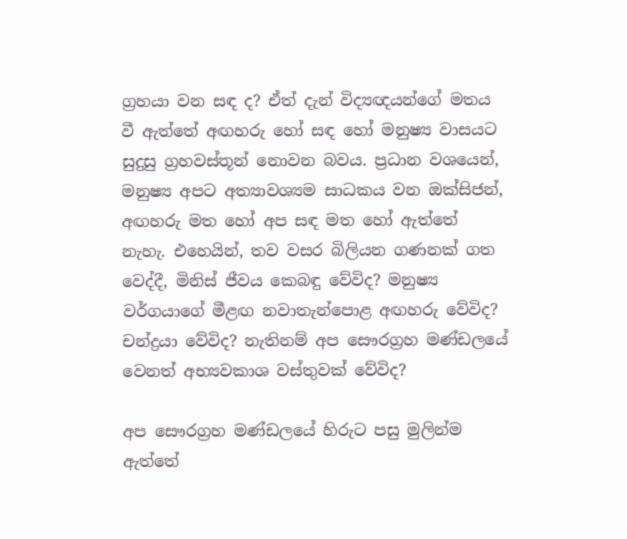ග්‍රහයා වන සඳ ද? ඒත් දැන් විද්‍යඥයන්ගේ මතය වී ඇත්තේ අඟහරු හෝ සඳ හෝ මනුෂ්‍ය වාසයට සුදුසු ග්‍රහවස්තූන් නොවන බවය. ප්‍රධාන වශයෙන්, මනුෂ්‍ය අපට අත්‍යාවශ්‍යම සාධකය වන ඔක්සිජන්, අඟහරු මත හෝ අප සඳ මත හෝ ඇත්තේ නැහැ. එහෙයින්, තව වසර බිලියන ගණනක් ගත වෙද්දී, මිනිස් ජීවය කෙබඳු වේවිද? මනුෂ්‍ය වර්ගයාගේ මීළඟ නවාතැන්පොළ අඟහරු වේවිද? චන්ද්‍රයා වේවිද? නැතිනම් අප සෞරග්‍රහ මණ්ඩලයේ වෙනත් අභ්‍යවකාශ වස්තුවක් වේවිද?

අප සෞරග්‍රහ මණ්ඩලයේ හිරුට පසු මුලින්ම ඇත්තේ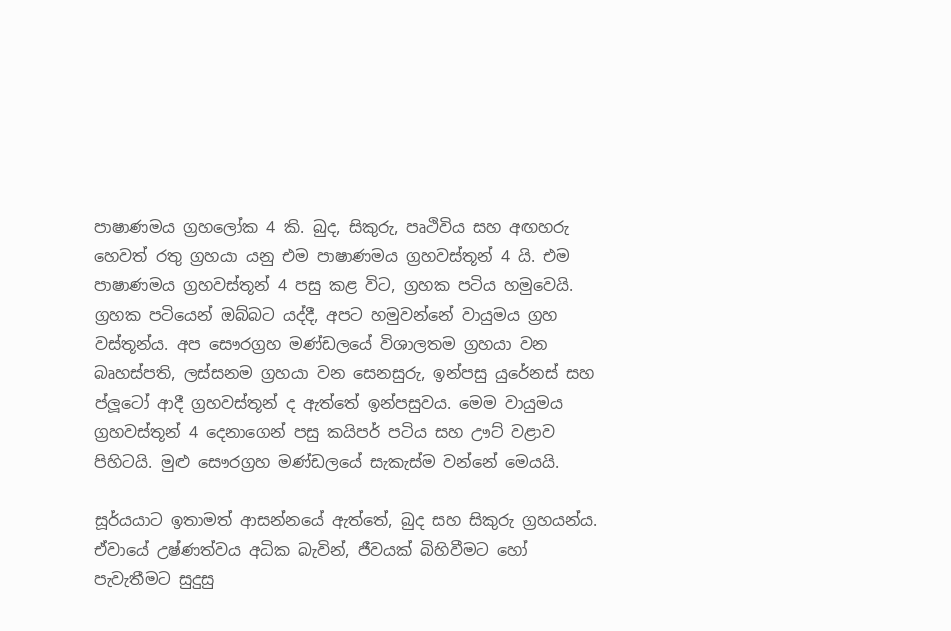පාෂාණමය ග්‍රහලෝක 4 කි. බුද, සිකුරු, පෘථිවිය සහ අඟහරු හෙවත් රතු ග්‍රහයා යනු එම පාෂාණමය ග්‍රහවස්තූන් 4 යි. එම පාෂාණමය ග්‍රහවස්තූන් 4 පසු කළ විට, ග්‍රහක පටිය හමුවෙයි. ග්‍රහක පටියෙන් ඔබ්බට යද්දී, අපට හමුවන්නේ වායුමය ග්‍රහ වස්තූන්ය. අප සෞරග්‍රහ මණ්ඩලයේ විශාලතම ග්‍රහයා වන බෘහස්පති, ලස්සනම ග්‍රහයා වන සෙනසුරු, ඉන්පසු යුරේනස් සහ ප්ලූටෝ ආදී ග්‍රහවස්තූන් ද ඇත්තේ ඉන්පසුවය. මෙම වායුමය ග්‍රහවස්තූන් 4 දෙනාගෙන් පසු කයිපර් පටිය සහ ඌට් වළාව පිහිටයි. මුළු සෞරග්‍රහ මණ්ඩලයේ සැකැස්ම වන්නේ මෙයයි.

සූර්යයාට ඉතාමත් ආසන්නයේ ඇත්තේ, බුද සහ සිකුරු ග්‍රහයන්ය. ඒවායේ උෂ්ණත්වය අධික බැවින්, ජීවයක් බිහිවීමට හෝ පැවැතීමට සුදුසු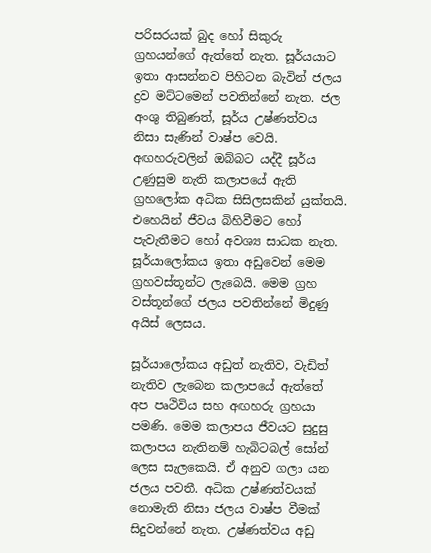පරිසරයක් බුද හෝ සිකුරු ග්‍රහයන්ගේ ඇත්තේ නැත. සූර්යයාට ඉතා ආසන්නව පිහිටන බැවින් ජලය ද්‍රව මට්ටමෙන් පවතින්නේ නැත. ජල අංශු තිබුණත්, සූර්ය උෂ්ණත්වය නිසා සැණින් වාෂ්ප වෙයි. අඟහරුවලින් ඔබ්බට යද්දී සූර්ය උණුසුම නැති කලාපයේ ඇති ග්‍රහලෝක අධික සිසිලසකින් යුක්තයි. එහෙයින් ජීවය බිහිවීමට හෝ පැවැතීමට හෝ අවශ්‍ය සාධක නැත. සූර්යාලෝකය ඉතා අඩුවෙන් මෙම ග්‍රහවස්තූන්ට ලැබෙයි. මෙම ග්‍රහ වස්තූන්ගේ ජලය පවතින්නේ මිදුණු අයිස් ලෙසය.

සූර්යාලෝකය අඩුත් නැතිව, වැඩිත් නැතිව ලැබෙන කලාපයේ ඇත්තේ අප පෘථිවිය සහ අඟහරු ග්‍රහයා පමණි. මෙම කලාපය ජීවයට සුදුසු කලාපය නැතිනම් හැබිටබල් සෝන් ලෙස සැලකෙයි. ඒ අනුව ගලා යන ජලය පවතී. අධික උෂ්ණත්වයක් නොමැති නිසා ජලය වාෂ්ප වීමක් සිදුවන්නේ නැත. උෂ්ණත්වය අඩු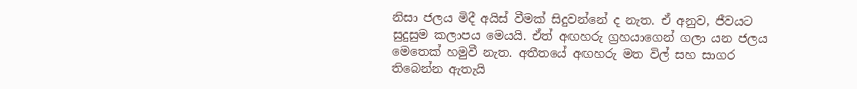නිසා ජලය මිදී අයිස් වීමක් සිදුවන්නේ ද නැත. ඒ අනුව, ජීවයට සුදුසුම කලාපය මෙයයි. ඒත් අඟහරු ග්‍රහයාගෙන් ගලා යන ජලය මෙතෙක් හමුවී නැත. අතීතයේ අඟහරු මත විල් සහ සාගර තිබෙන්න ඇතැයි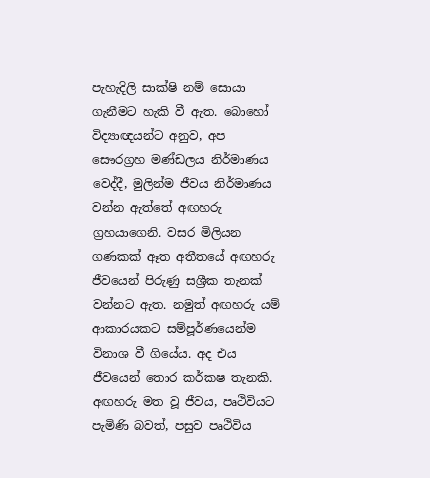පැහැදිලි සාක්ෂි නම් සොයා ගැනීමට හැකි වී ඇත. බොහෝ විද්‍යාඥයන්ට අනුව, අප සෞරග්‍රහ මණ්ඩලය නිර්මාණය වෙද්දී, මුලින්ම ජීවය නිර්මාණය වන්න ඇත්තේ අඟහරු ග්‍රහයාගෙනි. වසර මිලියන ගණකක් ඈත අතීතයේ අඟහරු ජීවයෙන් පිරුණු සශ්‍රීක තැනක් වන්නට ඇත. නමුත් අඟහරු යම් ආකාරයකට සම්පූර්ණයෙන්ම විනාශ වී ගියේය. අද එය ජීවයෙන් තොර කර්කෂ තැනකි. අඟහරු මත වූ ජීවය, පෘථිවියට පැමිණි බවත්, පසුව පෘථිවිය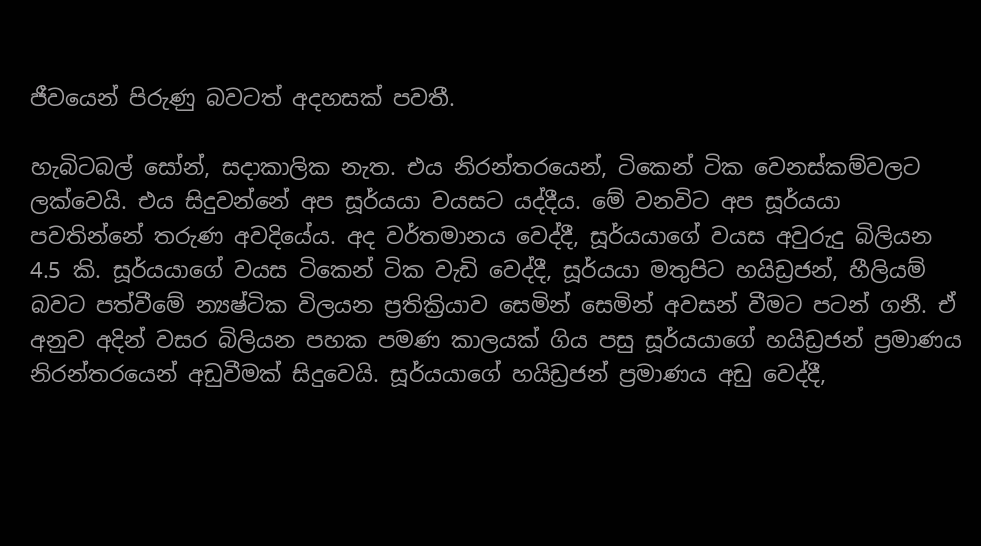ජීවයෙන් පිරුණු බවටත් අදහසක් පවතී.

හැබිටබල් සෝන්, සදාකාලික නැත. එය නිරන්තරයෙන්, ටිකෙන් ටික වෙනස්කම්වලට ලක්වෙයි. එය සිදුවන්නේ අප සූර්යයා වයසට යද්දීය. මේ වනවිට අප සූර්යයා පවතින්නේ තරුණ අවදියේය. අද වර්තමානය වෙද්දී, සූර්යයාගේ වයස අවුරුදු බිලියන 4.5 කි. සූර්යයාගේ වයස ටිකෙන් ටික වැඩි වෙද්දී, සූර්යයා මතුපිට හයිඩ්‍රජන්, හීලියම් බවට පත්වීමේ න්‍යෂ්ටික විලයන ප්‍රතික්‍රියාව සෙමින් සෙමින් අවසන් වීමට පටන් ගනී. ඒ අනුව අදින් වසර බිලියන පහක පමණ කාලයක් ගිය පසු සූර්යයාගේ හයිඩ්‍රජන් ප්‍රමාණය නිරන්තරයෙන් අඩුවීමක් සිදුවෙයි. සූර්යයාගේ හයිඩ්‍රජන් ප්‍රමාණය අඩු වෙද්දී,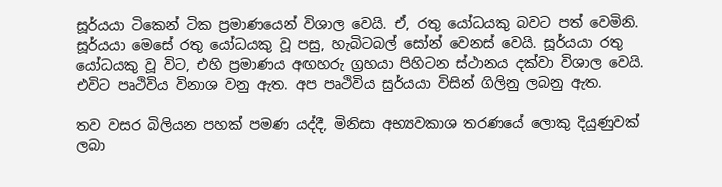සූර්යයා ටිකෙන් ටික ප්‍රමාණයෙන් විශාල වෙයි. ඒ, රතු යෝධයකු බවට පත් වෙමිනි. සූර්යයා මෙසේ රතු යෝධයකු වූ පසු, හැබිටබල් සෝන් වෙනස් වෙයි. සූර්යයා රතු යෝධයකු වූ විට, එහි ප්‍රමාණය අඟහරු ග්‍රහයා පිහිටන ස්ථානය දක්වා විශාල වෙයි. එවිට පෘථිවිය විනාශ වනු ඇත. අප පෘථිවිය සුර්යයා විසින් ගිලිනු ලබනු ඇත.

තව වසර බිලියන පහක් පමණ යද්දී, මිනිසා අභ්‍යවකාශ තරණයේ ලොකු දියුණුවක් ලබා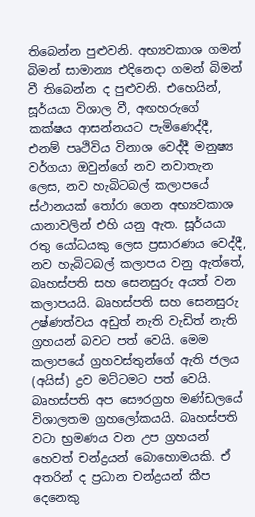තිබෙන්න පුළුවනි. අභ්‍යවකාශ ගමන් බිමන් සාමාන්‍ය එදිනෙදා ගමන් බිමන් වී තිබෙන්න ද පුළුවනි. එහෙයින්, සූර්යයා විශාල වී, අඟහරුගේ කක්ෂය ආසන්නයට පැමිණෙද්දී, එනම් පෘථිවිය විනාශ වෙද්දී මනුෂ්‍ය වර්ගයා ඔවුන්ගේ නව නවාතැන ලෙස, නව හැබිටබල් කලාපයේ ස්ථානයක් තෝරා ගෙන අභ්‍යවකාශ යානාවලින් එහි යනු ඇත. සූර්යයා රතු යෝධයකු ලෙස ප්‍රසාරණය වෙද්දී, නව හැබිටබල් කලාපය වනු ඇත්තේ, බෘහස්පති සහ සෙනසුරු අයත් වන කලාපයයි. බෘහස්පති සහ සෙනසුරු උෂ්ණත්වය අඩුත් නැති වැඩිත් නැති ග්‍රහයන් බවට පත් වෙයි. මෙම කලාපයේ ග්‍රහවස්තුන්ගේ ඇති ජලය (අයිස්) ද්‍රව මට්ටමට පත් වෙයි. බෘහස්පති අප සෞරග්‍රහ මණ්ඩලයේ විශාලතම ග්‍රහලෝකයයි. බෘහස්පති වටා භ්‍රමණය වන උප ග්‍රහයන් හෙවත් චන්ද්‍රයන් බොහොමයකි. ඒ අතරින් ද ප්‍රධාන චන්ද්‍රයන් කීප දෙනෙකු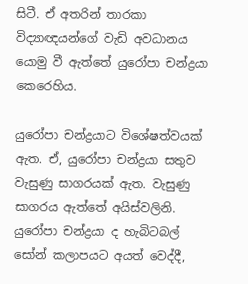සිටී. ඒ අතරින් තාරකා විද්‍යාඥයන්ගේ වැඩි අවධානය යොමු වී ඇත්තේ යුරෝපා චන්ද්‍රයා කෙරෙහිය.

යුරෝපා චන්ද්‍රයාට විශේෂත්වයක් ඇත. ඒ, යුරෝපා චන්ද්‍රයා සතුව වැසුණු සාගරයක් ඇත. වැසුණු සාගරය ඇත්තේ අයිස්වලිනි. යුරෝපා චන්ද්‍රයා ද හැබිටබල් සෝන් කලාපයට අයත් වෙද්දී,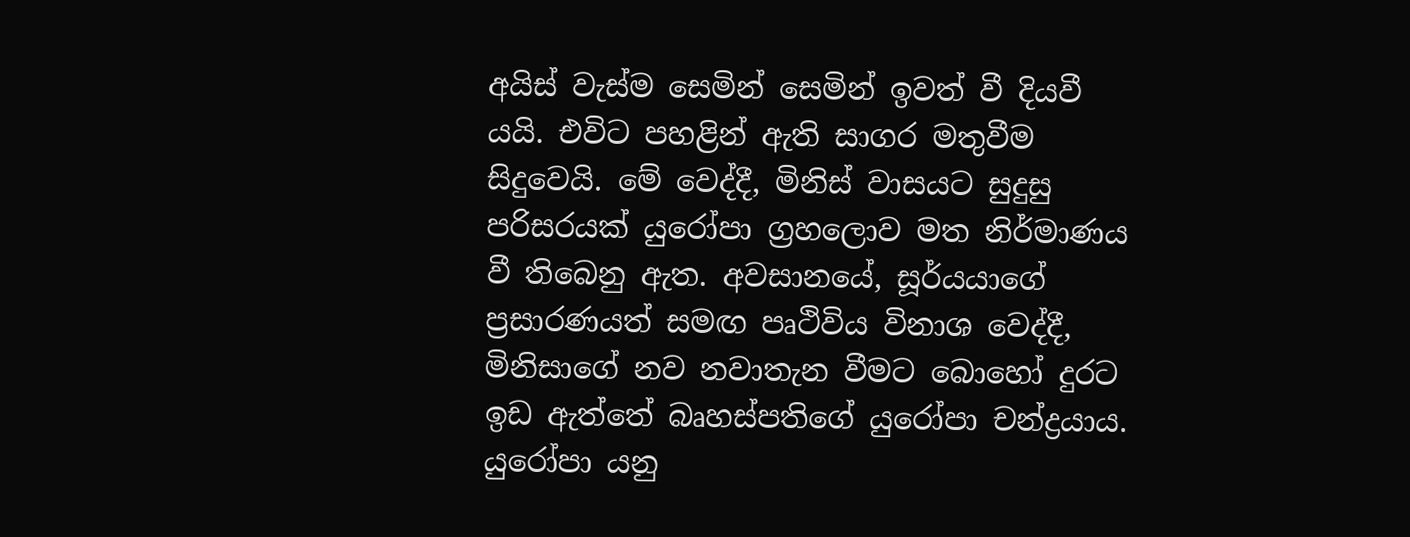අයිස් වැස්ම සෙමින් සෙමින් ඉවත් වී දියවී යයි. එවිට පහළින් ඇති සාගර මතුවීම සිදුවෙයි. මේ වෙද්දී, මිනිස් වාසයට සුදුසු පරිසරයක් යුරෝපා ග්‍රහලොව මත නිර්මාණය වී තිබෙනු ඇත. අවසානයේ, සූර්යයාගේ ප්‍රසාරණයත් සමඟ පෘථිවිය විනාශ වෙද්දී, මිනිසාගේ නව නවාතැන වීමට බොහෝ දුරට ඉඩ ඇත්තේ බෘහස්පතිගේ යුරෝපා චන්ද්‍රයාය. යුරෝපා යනු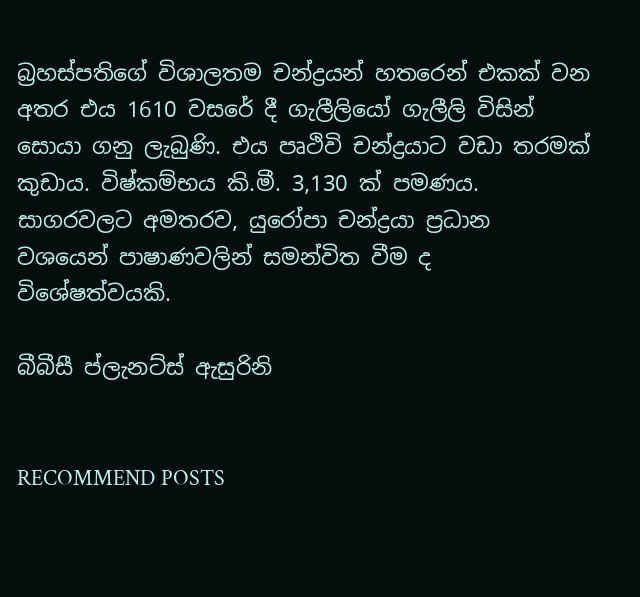බ්‍රහස්පතිගේ විශාලතම චන්ද්‍රයන් හතරෙන් එකක් වන අතර එය 1610 වසරේ දී ගැලීලියෝ ගැලීලි විසින් සොයා ගනු ලැබුණි. එය පෘථිවි චන්ද්‍රයාට වඩා තරමක් කුඩාය. විෂ්කම්භය කි.මී. 3,130 ක් පමණය. සාගරවලට අමතරව, යුරෝපා චන්ද්‍රයා ප්‍රධාන වශයෙන් පාෂාණවලින් සමන්විත වීම ද විශේෂත්වයකි.

බීබීසී ප්ලැනට්ස් ඇසුරිනි


RECOMMEND POSTS